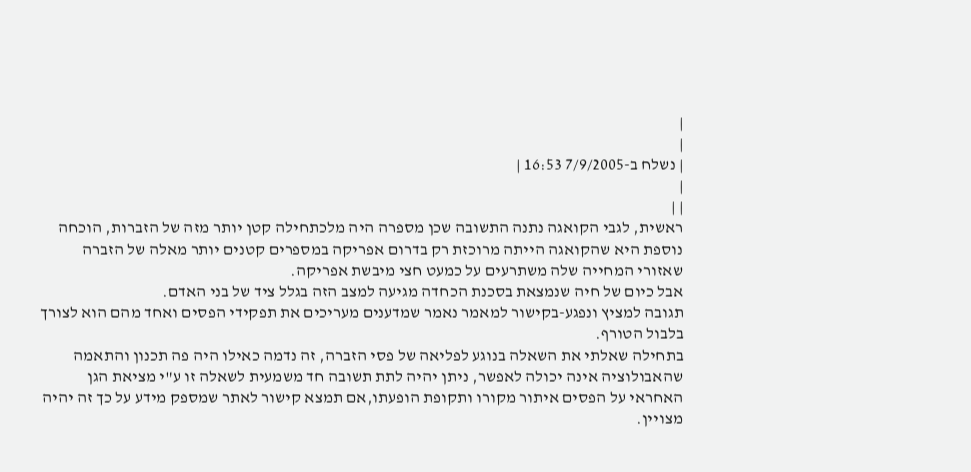|
|
| נשלח ב-7/9/2005 16:53 |
|
| |
ראשית, לגבי הקואגה נתנה התשובה שכן מספרה היה מלכתחילה קטן יותר מזה של הזברות, הוכחה נוספת היא שהקואגה הייתה מרוכזת רק בדרום אפריקה במספרים קטנים יותר מאלה של הזברה שאזורי המחייה שלה משתרעים על כמעט חצי מיבשת אפריקה.
אבל כיום של חיה שנמצאת בסכנת הכחדה מגיעה למצב הזה בגלל ציד של בני האדם.
תגובה למציץ ונפגע-בקישור למאמר נאמר שמדענים מעריכים את תפקידי הפסים ואחד מהם הוא לצורך בלבול הטורף.
בתחילה שאלתי את השאלה בנוגע לפליאה של פסי הזברה, זה נדמה כאילו היה פה תכנון והתאמה שהאבולוציה אינה יכולה לאפשר, ניתן יהיה לתת תשובה חד משמעית לשאלה זו ע"י מציאת הגן האחראי על הפסים איתור מקורו ותקופת הופעתו,אם תמצא קישור לאתר שמספק מידע על כך זה יהיה מצויין.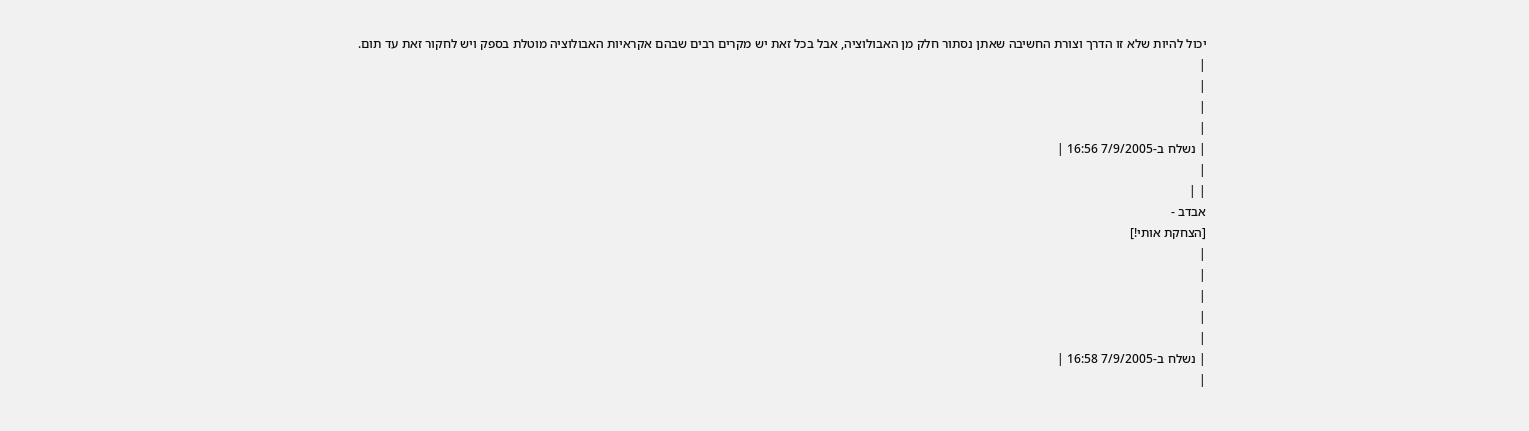יכול להיות שלא זו הדרך וצורת החשיבה שאתן נסתור חלק מן האבולוציה, אבל בכל זאת יש מקרים רבים שבהם אקראיות האבולוציה מוטלת בספק ויש לחקור זאת עד תום.
|
|
|
|
| נשלח ב-7/9/2005 16:56 |
|
| |
אבדב -
[הצחקת אותי!]
|
|
|
|
|
| נשלח ב-7/9/2005 16:58 |
|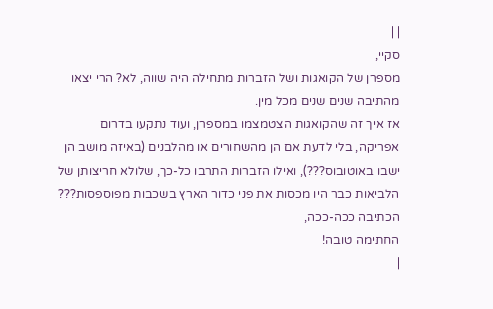| |
סקיי,
מספרן של הקואגות ושל הזברות מתחילה היה שווה, לא? הרי יצאו מהתיבה שנים שנים מכל מין.
אז איך זה שהקואגות הצטמצמו במספרן, ועוד נתקעו בדרום אפריקה, בלי לדעת אם הן מהשחורים או מהלבנים (באיזה מושב הן ישבו באוטובוס???), ואילו הזברות התרבו כל-כך, שלולא חריצותן של הלביאות כבר היו מכסות את פני כדור הארץ בשכבות מפוספסות???
הכתיבה ככה-ככה,
החתימה טובה!
|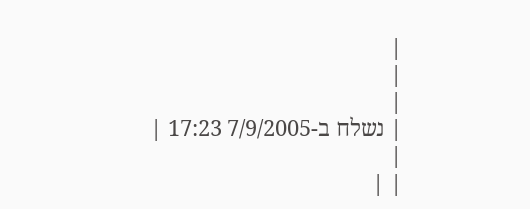|
|
|
| נשלח ב-7/9/2005 17:23 |
|
| |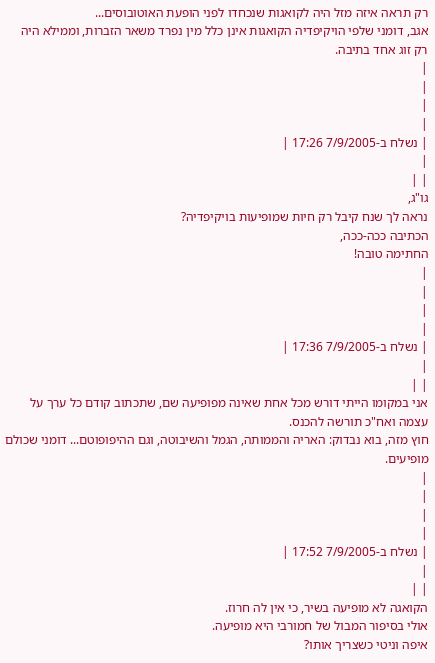רק תראה איזה מזל היה לקואגות שנכחדו לפני הופעת האוטובוסים...
אגב, דומני שלפי הויקיפדיה הקואגות אינן כלל מין נפרד משאר הזברות, וממילא היה רק זוג אחד בתיבה.
|
|
|
|
| נשלח ב-7/9/2005 17:26 |
|
| |
גו"ג,
נראה לך שנח קיבל רק חיות שמופיעות בויקיפדיה?
הכתיבה ככה-ככה,
החתימה טובה!
|
|
|
|
| נשלח ב-7/9/2005 17:36 |
|
| |
אני במקומו הייתי דורש מכל אחת שאינה מפופיעה שם, שתכתוב קודם כל ערך על עצמה ואח"כ תורשה להכנס.
חוץ מזה, בוא נבדוק: האריה והממותה, הגמל והשיבוטה, וגם ההיפופוטם... דומני שכולם מופיעים.
|
|
|
|
| נשלח ב-7/9/2005 17:52 |
|
| |
הקואגה לא מופיעה בשיר, כי אין לה חרוז.
אולי בסיפור המבול של חמורבי היא מופיעה.
איפה וניטי כשצריך אותו?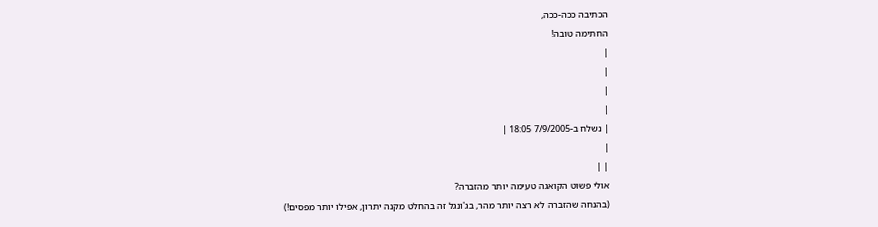הכתיבה ככה-ככה,
החתימה טובה!
|
|
|
|
| נשלח ב-7/9/2005 18:05 |
|
| |
אולי פשוט הקואגה טעימה יותר מהזברה?
(בהנחה שהזברה לא רצה יותר מהר, בג'ונגל זה בהחלט מקנה יתרון, אפילו יותר מפסים!)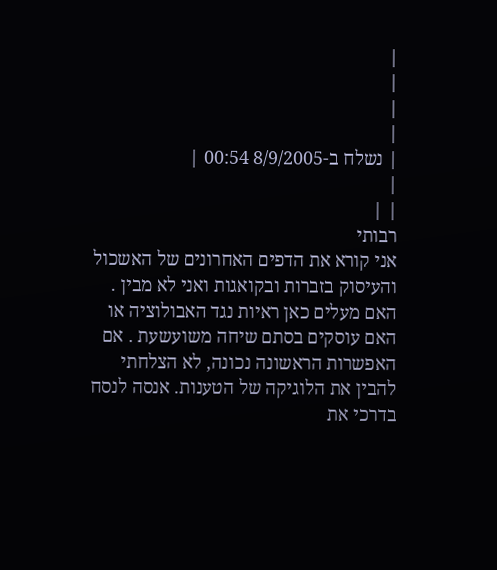|
|
|
|
| נשלח ב-8/9/2005 00:54 |
|
| |
רבותי
אני קורא את הדפים האחרונים של האשכול והעיסוק בזברות ובקואגות ואני לא מבין . האם מעלים כאן ראיות נגד האבולוציה או האם עוסקים בסתם שיחה משועשעת . אם האפשרות הראשונה נכונה, לא הצלחתי להבין את הלוגיקה של הטענות. אנסה לנסח בדרכי את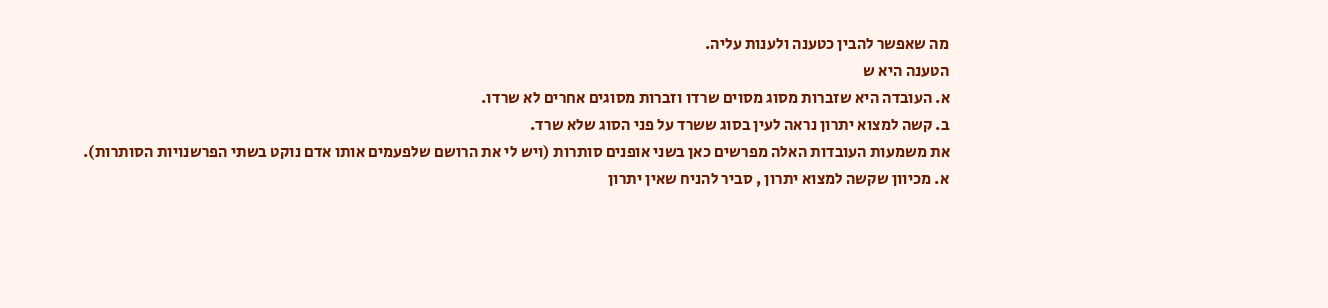מה שאפשר להבין כטענה ולענות עליה.
הטענה היא ש
א. העובדה היא שזברות מסוג מסוים שרדו וזברות מסוגים אחרים לא שרדו.
ב. קשה למצוא יתרון נראה לעין בסוג ששרד על פני הסוג שלא שרד.
את משמעות העובדות האלה מפרשים כאן בשני אופנים סותרות (ויש לי את הרושם שלפעמים אותו אדם נוקט בשתי הפרשנויות הסותרות).
א. מכיוון שקשה למצוא יתרון , סביר להניח שאין יתרון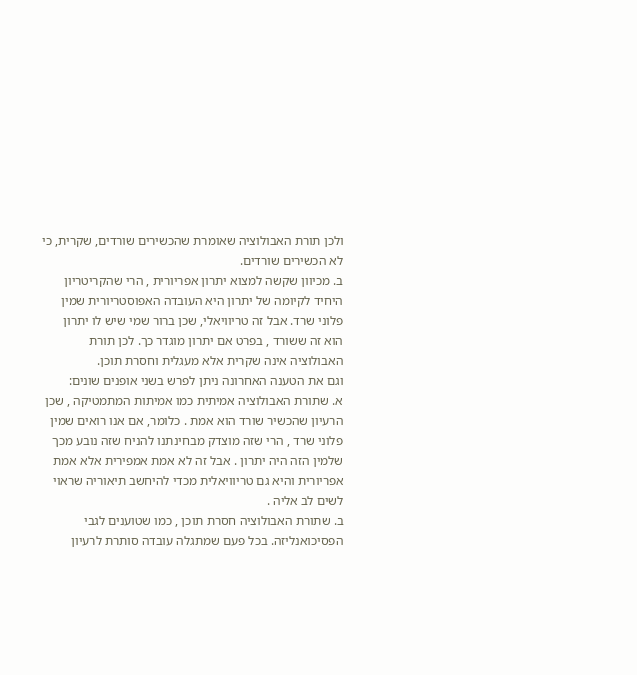ולכן תורת האבולוציה שאומרת שהכשירים שורדים, שקרית, כי לא הכשירים שורדים.
ב. מכיוון שקשה למצוא יתרון אפריורית , הרי שהקריטריון היחיד לקיומה של יתרון היא העובדה האפוסטריורית שמין פלוני שרד. אבל זה טריוויאלי, שכן ברור שמי שיש לו יתרון הוא זה ששורד , בפרט אם יתרון מוגדר כך. לכן תורת האבולוציה אינה שקרית אלא מעגלית וחסרת תוכן.
וגם את הטענה האחרונה ניתן לפרש בשני אופנים שונים:
א. שתורת האבולוציה אמיתית כמו אמיתות המתמטיקה , שכן הרעיון שהכשיר שורד הוא אמת . כלומר, אם אנו רואים שמין פלוני שרד , הרי שזה מוצדק מבחינתנו להניח שזה נובע מכך שלמין הזה היה יתרון . אבל זה לא אמת אמפירית אלא אמת אפריורית והיא גם טריוויאלית מכדי להיחשב תיאוריה שראוי לשים לב אליה .
ב. שתורת האבולוציה חסרת תוכן , כמו שטוענים לגבי הפסיכואנליזה. בכל פעם שמתגלה עובדה סותרת לרעיון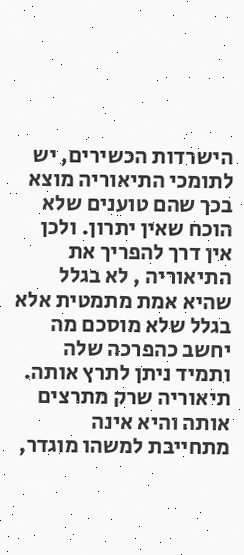הישרדות הכשירים, יש לתומכי התיאוריה מוצא בכך שהם טוענים שלא הוכח שאין יתרון. ולכן אין דרך להפריך את התיאוריה , לא בגלל שהיא אמת מתמטית אלא בגלל שלא מוסכם מה יחשב כהפרכה שלה ותמיד ניתן לתרץ אותה. תיאוריה שרק מתרצים אותה והיא אינה מתחייבת למשהו מוגדר,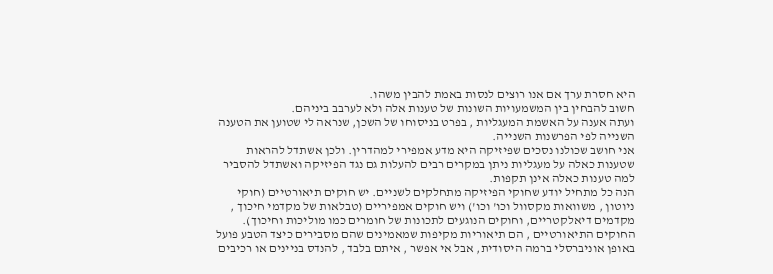היא חסרת ערך אם אנו רוצים לנסות באמת להבין משהו.
חשוב להבחין בין המשמעויות השונות של טענות אלה ולא לערבב ביניהם.
ועתה אענה על האשמת המעגליות , בפרט בניסוחו של השכן, שנראה לי שטוען את הטענה השנייה לפי הפרשנות השנייה.
אני חושב שכולנו נסכים שפיזיקה היא מדע אמפירי למהדרין. ולכן אשתדל להראות שטענות כאלה על מעגליות ניתן במקרים רבים להעלות גם נגד הפיזיקה ואשתדל להסביר למה טענות כאלה אינן תקפות.
הנה כל מתחיל יודע שחוקי הפיזיקה מתחלקים לשניים. יש חוקים תיאורטיים (חוקי ניוטון , משוואות מקסוול וכו' וכו') ויש חוקים אמפיריים (טבלאות של מקדמי חיכוך , מקדמים דיאלקטריים, וחוקים הנוגעים לתכונות של חומרים כמו מוליכות וחיכוך).
החוקים התיאורטיים , הם תיאוריות מקיפות שמאמינים שהם מסבירים כיצד הטבע פועל באופן אוניברסלי ברמה היסודית, אבל אי אפשר , איתם בלבד , להנדס בניינים או רכיבים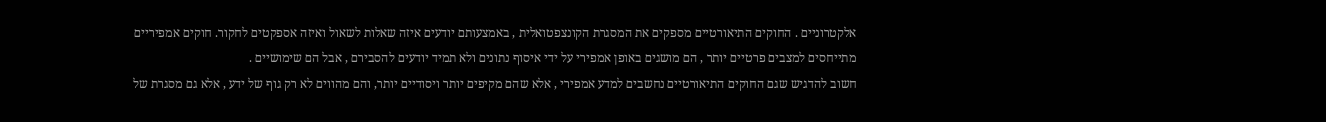אלקטרוניים . החוקים התיאורטיים מספקים את המסגרת הקונצפטואלית , באמצעותם יודעים איזה שאלות לשאול ואיזה אספקטים לחקור. חוקים אמפיריים מתייחסים למצבים פרטיים יותר , הם מושגים באופן אמפירי על ידי איסוף נתונים ולא תמיד יודעים להסבירם , אבל הם שימושיים .
חשוב להדגיש שגם החוקים התיאורטיים נחשבים למדע אמפירי , אלא שהם מקיפים יותר ויסודיים יותר, והם מהווים לא רק גוף של ידע , אלא גם מסגרת של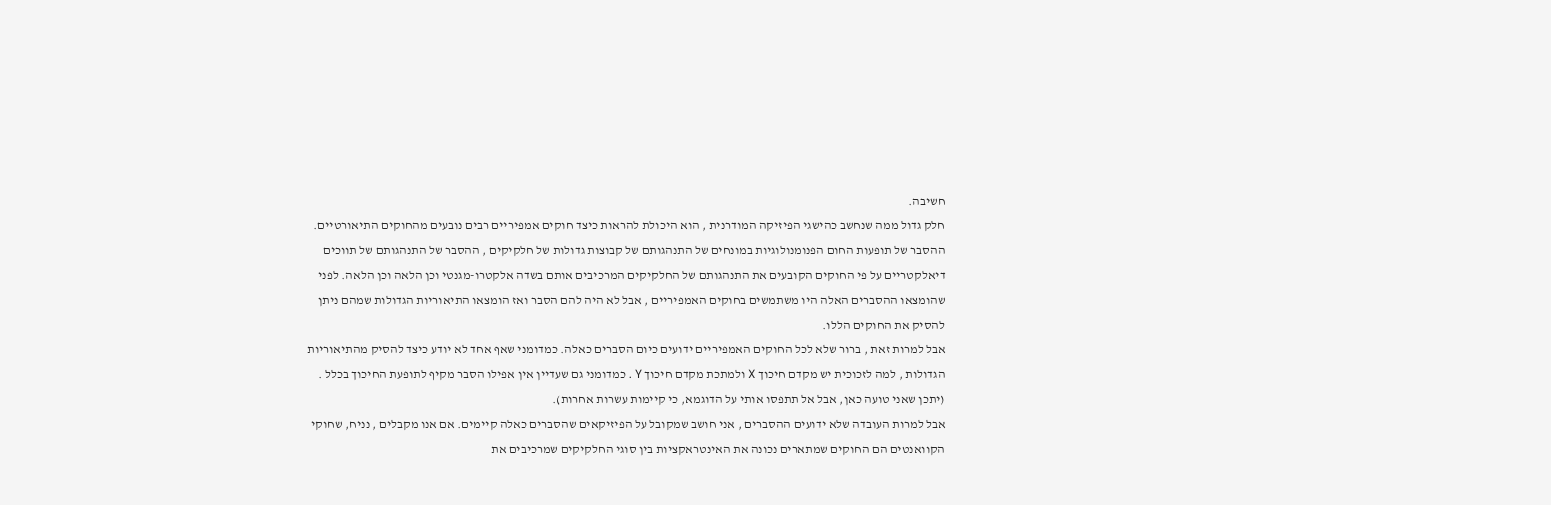חשיבה.
חלק גדול ממה שנחשב כהישגי הפיזיקה המודרנית , הוא היכולת להראות כיצד חוקים אמפיריים רבים נובעים מהחוקים התיאורטיים. ההסבר של תופעות החום הפנומנולוגיות במונחים של התנהגותם של קבוצות גדולות של חלקיקים , ההסבר של התנהגותם של תווכים דיאלקטריים על פי החוקים הקובעים את התנהגותם של החלקיקים המרכיבים אותם בשדה אלקטרו-מגנטי וכן הלאה וכן הלאה. לפני שהומצאו ההסברים האלה היו משתמשים בחוקים האמפיריים , אבל לא היה להם הסבר ואז הומצאו התיאוריות הגדולות שמהם ניתן להסיק את החוקים הללו.
אבל למרות זאת , ברור שלא לכל החוקים האמפיריים ידועים כיום הסברים כאלה. כמדומני שאף אחד לא יודע כיצד להסיק מהתיאוריות הגדולות , למה לזכוכית יש מקדם חיכוך X ולמתכת מקדם חיכוך Y . כמדומני גם שעדיין אין אפילו הסבר מקיף לתופעת החיכוך בכלל . (יתכן שאני טועה כאן, אבל אל תתפסו אותי על הדוגמא, כי קיימות עשרות אחרות).
אבל למרות העובדה שלא ידועים ההסברים , אני חושב שמקובל על הפיזיקאים שהסברים כאלה קיימים. אם אנו מקבלים , נניח, שחוקי הקוואנטים הם החוקים שמתארים נכונה את האינטראקציות בין סוגי החלקיקים שמרכיבים את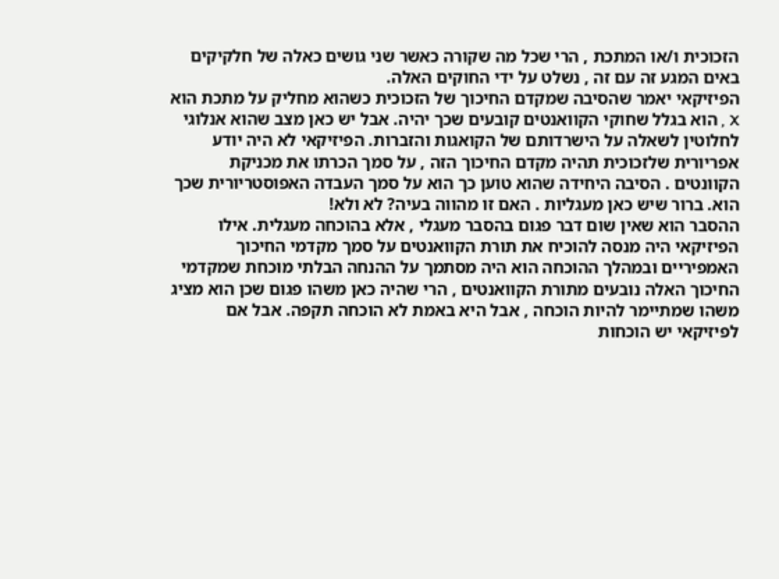הזכוכית ו/או המתכת , הרי שכל מה שקורה כאשר שני גושים כאלה של חלקיקים באים המגע זה עם זה , נשלט על ידי החוקים האלה.
הפיזיקאי יאמר שהסיבה שמקדם החיכוך של הזכוכית כשהוא מחליק על מתכת הוא X , הוא בגלל שחוקי הקוואנטים קובעים שכך יהיה. אבל יש כאן מצב שהוא אנלוגי לחלוטין לשאלה על הישרדותם של הקואגות והזברות. הפיזיקאי לא היה יודע אפריורית שלזכוכית תהיה מקדם החיכוך הזה , על סמך הכרתו את מכניקת הקוונטים . הסיבה היחידה שהוא טוען כך הוא על סמך העבדה האפוסטריורית שכך הוא. ברור שיש כאן מעגליות . האם זו מהווה בעיה? לא ולא!
ההסבר הוא שאין שום דבר פגום בהסבר מעגלי , אלא בהוכחה מעגלית. אילו הפיזיקאי היה מנסה להוכיח את תורת הקוואנטים על סמך מקדמי החיכוך האמפיריים ובמהלך ההוכחה הוא היה מסתמך על ההנחה הבלתי מוכחת שמקדמי החיכוך האלה נובעים מתורת הקוואנטים , הרי שהיה כאן משהו פגום שכן הוא מציג משהו שמתיימר להיות הוכחה , אבל היא באמת לא הוכחה תקפה. אבל אם לפיזיקאי יש הוכחות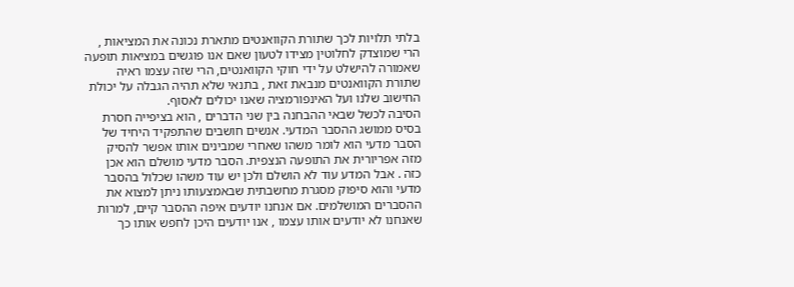בלתי תלויות לכך שתורת הקוואנטים מתארת נכונה את המציאות , הרי שמוצדק לחלוטין מצידו לטעון שאם אנו פוגשים במציאות תופעה שאמורה להישלט על ידי חוקי הקוואנטים, הרי שזה עצמו ראיה שתורת הקוואנטים מנבאת זאת , בתנאי שלא תהיה הגבלה על יכולת החישוב שלנו ועל האינפורמציה שאנו יכולים לאסוף.
הסיבה לכשל שבאי ההבחנה בין שני הדברים , הוא בציפייה חסרת בסיס ממושג ההסבר המדעי. אנשים חושבים שהתפקיד היחיד של הסבר מדעי הוא לומר משהו שאחרי שמבינים אותו אפשר להסיק מזה אפריורית את התופעה הנצפית. הסבר מדעי מושלם הוא אכן כזה . אבל המדע עוד לא הושלם ולכן יש עוד משהו שכלול בהסבר מדעי והוא סיפוק מסגרת מחשבתית שבאמצעותו ניתן למצוא את ההסברים המושלמים. אם אנחנו יודעים איפה ההסבר קיים, למרות שאנחנו לא יודעים אותו עצמו , אנו יודעים היכן לחפש אותו כך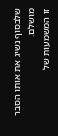שלבסוף נשיג את אותו הסבר מושלם.
זו המשמעות של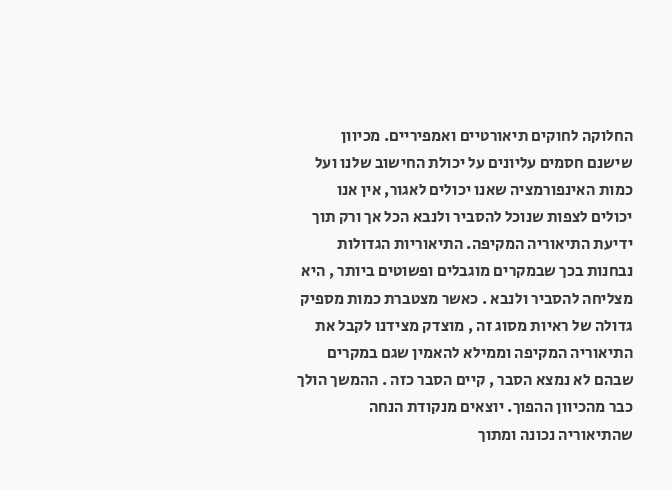החלוקה לחוקים תיאורטיים ואמפיריים. מכיוון שישנם חסמים עליונים על יכולת החישוב שלנו ועל כמות האינפורמציה שאנו יכולים לאגור, אין אנו יכולים לצפות שנוכל להסביר ולנבא הכל אך ורק תוך ידיעת התיאוריה המקיפה. התיאוריות הגדולות נבחנות בכך שבמקרים מוגבלים ופשוטים ביותר , היא מצליחה להסביר ולנבא . כאשר מצטברת כמות מספיק גדולה של ראיות מסוג זה , מוצדק מצידנו לקבל את התיאוריה המקיפה וממילא להאמין שגם במקרים שבהם לא נמצא הסבר , קיים הסבר כזה . ההמשך הולך כבר מהכיוון ההפוך. יוצאים מנקודת הנחה שהתיאוריה נכונה ומתוך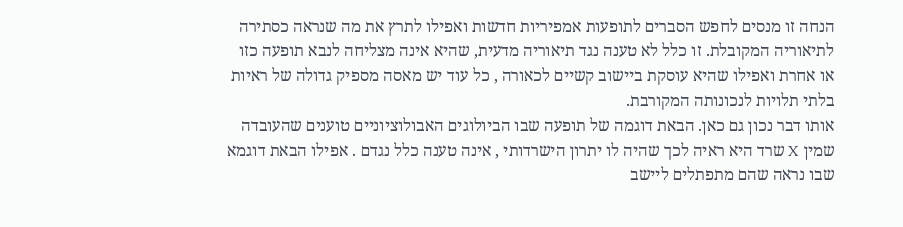הנחה זו מנסים לחפש הסברים לתופעות אמפיריות חדשות ואפילו לתרץ את מה שנראה כסתירה לתיאוריה המקובלת. זו כלל לא טענה נגד תיאוריה מדעית, שהיא אינה מצליחה לנבא תופעה כזו או אחרת ואפילו שהיא עוסקת ביישוב קשיים לכאורה , כל עוד יש מאסה מספיק גדולה של ראיות בלתי תלויות לנכונותה המקורבת.
אותו דבר נכון גם כאן. הבאת דוגמה של תופעה שבו הביולוגים האבולוציוניים טוענים שהעובדה שמין X שרד היא ראיה לכך שהיה לו יתרון הישרדותי , אינה טענה כלל נגדם . אפילו הבאת דוגמא שבו נראה שהם מתפתלים ליישב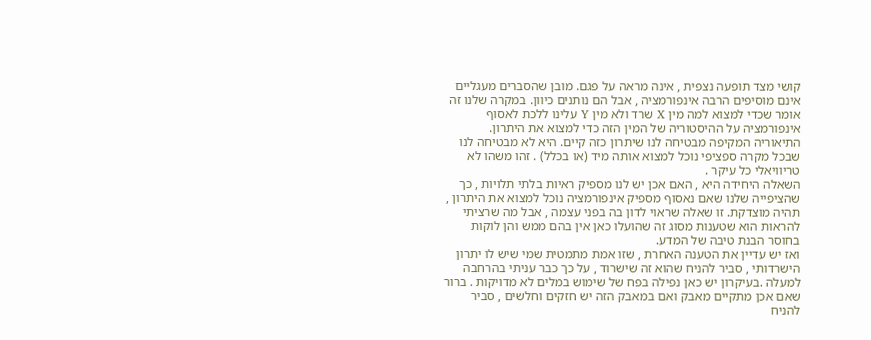קושי מצד תופעה נצפית , אינה מראה על פגם. מובן שהסברים מעגליים אינם מוסיפים הרבה אינפורמציה , אבל הם נותנים כיוון. במקרה שלנו זה אומר שכדי למצוא למה מין X שרד ולא מין Y עלינו ללכת לאסוף אינפורמציה על ההיסטוריה של המין הזה כדי למצוא את היתרון. התיאוריה המקיפה מבטיחה לנו שיתרון כזה קיים. היא לא מבטיחה לנו שבכל מקרה ספציפי נוכל למצוא אותה מיד (או בכלל) . זהו משהו לא טריוויאלי כל עיקר .
השאלה היחידה היא , האם אכן יש לנו מספיק ראיות בלתי תלויות , כך שהציפייה שלנו שאם נאסוף מספיק אינפורמציה נוכל למצוא את היתרון , תהיה מוצדקת. זו שאלה שראוי לדון בה בפני עצמה , אבל מה שרציתי להראות הוא שטענות מסוג זה שהועלו כאן אין בהם ממש והן לוקות בחוסר הבנת טיבה של המדע.
ואז יש עדיין את הטענה האחרת , שזו אמת מתמטית שמי שיש לו יתרון הישרדותי , סביר להניח שהוא זה שישרוד , על כך כבר עניתי בהרחבה למעלה .בעיקרון יש כאן נפילה בפח של שימוש במלים לא מדויקות . ברור שאם אכן מתקיים מאבק ואם במאבק הזה יש חזקים וחלשים , סביר להניח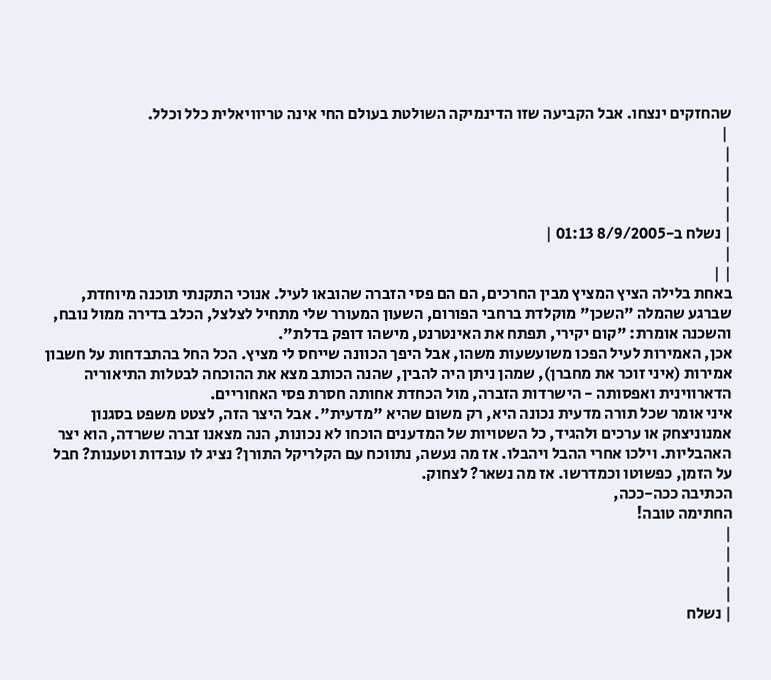שהחזקים ינצחו. אבל הקביעה שזו הדינמיקה השולטת בעולם החי אינה טריוויאלית כלל וכלל.
 |
|
|
|
|
| נשלח ב-8/9/2005 01:13 |
|
| |
באחת בלילה הציץ המציץ מבין החרכים, הם הם פסי הזברה שהובאו לעיל. אנוכי התקנתי תוכנה מיוחדת, שברגע שהמלה "השכן" מוקלדת ברחבי הפורום, השעון המעורר שלי מתחיל לצלצל, הכלב בדירה ממול נובח, והשכנה אומרת: "קום יקירי, תפתח את האינטרנט, מישהו דופק בדלת".
אכן, האמירות לעיל הפכו משועשעות משהו, אבל היפך הכוונה שייחס לי מציץ. הכל החל בהתבדחות על חשבון אמירות (איני זוכר את מחברן), שמהן ניתן היה להבין, שהנה הכותב מצא את ההוכחה לבטלות התיאוריה הדארווינית ואפסותה - הישרדות הזברה, מול הכחדת אחותה חסרת פסי האחוריים.
איני אומר שכל תורה מדעית נכונה היא, רק משום שהיא "מדעית". אבל היצר הזה, לצטט משפט בסגנון אמנוניצחק או ערכים ולהגיד, כל השטויות של המדענים הוכחו לא נכונות, הנה מצאנו זברה ששרדה, הוא יצר האהבליות. וילכו אחרי ההבל ויהבלו. אז מה נעשה, נתווכח עם הקלריקל התורן? נציג לו עובדות וטענות? חבל על הזמן, כפשוטו וכמדרשו. אז מה נשאר? לצחוק.
הכתיבה ככה-ככה,
החתימה טובה!
|
|
|
|
| נשלח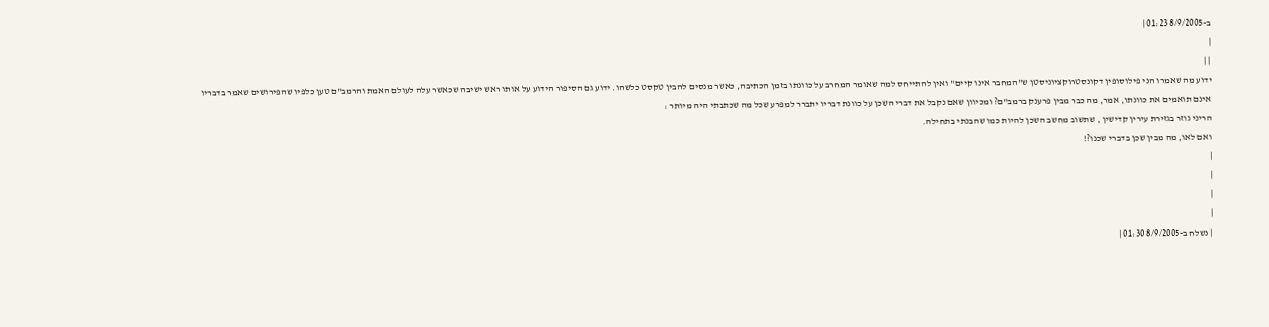ב-8/9/2005 01:23 |
|
| |
ידוע מה שאמרו הני פילוסופין דקונסטרוקציוניסטן ש"המחבר אינו קיים" ואין להתייחס למה שאומר המחרב על כוונתו בזמן הכתיבה, כאשר מנסים להבין טקסט כלשהו. ידוע גם הסיפור הידוע על אותו ראש ישיבה שכאשר עלה לעולם האמת והרמב"ם טען כלפיו שהפירושים שאמר בדבריו אינם תואמים את כוונתו, אמר, מה כבר מבין פרענק ברמב"ם? ומכיוון שאם נקבל את דברי השכן על כוונת דבריו יתברר למפרע שכל מה שכתבתי היה מיותר :
הריני גוזר בגזירת עירין קדישין , שתשוב מחשב השכן להיות כמו שהבנתי בתחילה.
ואם לאו, מה מבין שכן בדברי שכנו?!
|
|
|
|
| נשלח ב-8/9/2005 01:30 |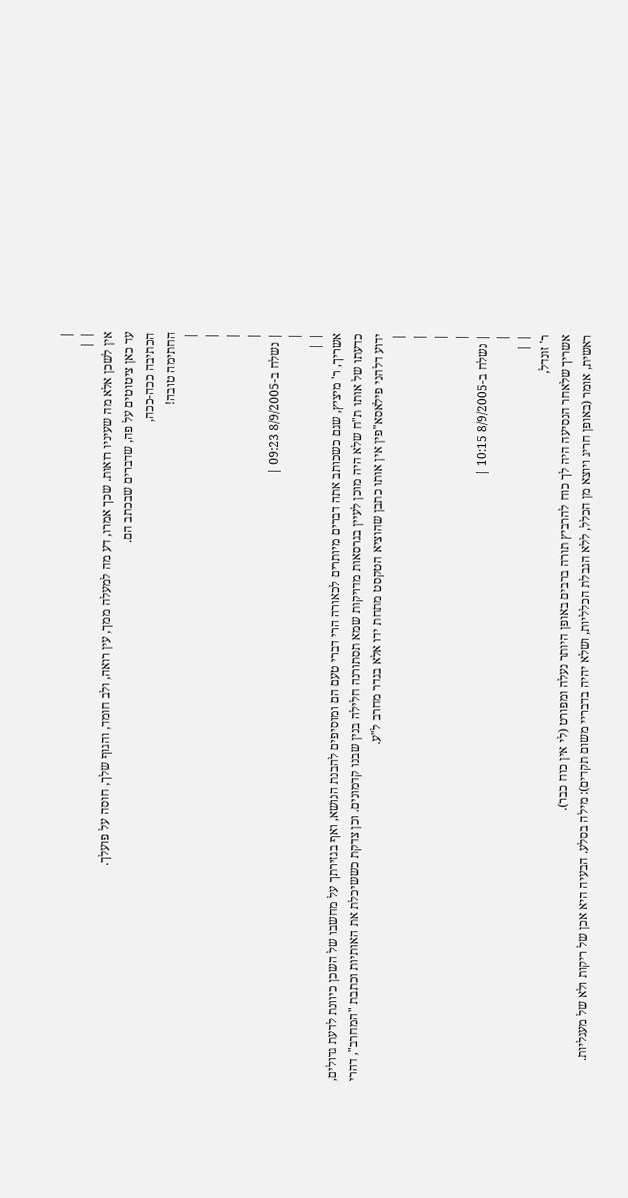|
| |
אין לשכן אלא מה שעיניו רואות. שכך אמרו, דע מה למעלה ממך, עין רואה, ולב חומד, והגוף שלך, חוסה על פועלך.
עד כאן ציטוטים על פה, שדברים שבכתב הם.
הכתיבה ככה-ככה,
החתימה טובה!
|
|
|
|
| נשלח ב-8/9/2005 09:23 |
|
| |
אשריך, ר' מיציץ, שגם כשכותב אתה דברים מיותרים לכאורה הרי דברי טעם הם ומוסיפים להבנת הנושא, ואף בגזירתך על מחשבו של השכן כיוונת לדעת גדולים, כדעתו של אותו ת"ח שלא היה מוכן לעיין בגרסאות מדויקות שמא תסתורנה חלילה בנין שבנו קדמונים. וכן צדקת כששיכלת את האותיות וכתבת "המחרב", דהרי ידוע דלהני פילאסא"פין אין אותו כתבן שהוציא הטקסט מתחת ידו אלא בגדר מחרב ל"ע.
|
|
|
|
| נשלח ב-8/9/2005 10:15 |
|
| |
ר' זונדל,
אשריך שלאחר הנסיעה היה לך כוח להרביץ תורה ברבים באופן היותר נעלה ומפורט (לי אין כוח כבר).
ראשית, אומר (באופן חריג ויוצא מן הכלל, ללא הגבלת הכלליות, ושלא יהיה בדבריי משום תקדים): מילה בסלע. הבעיה היא אכן של ריקות ולא של מעגליות.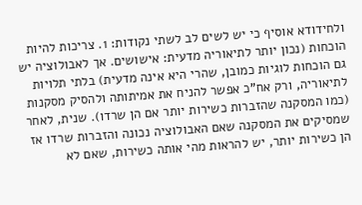ולחידודא אוסיף כי יש לשים לב לשתי נקודות: 1. צריכות להיות הוכחות (נכון יותר לתיאוריה מדעית: אישושים. אך לאבולוציה יש גם הוכחות לוגיות כמובן, שהרי היא אינה מדעית) בלתי תלויות לתיאוריה, ורק אח"כ אפשר להניח את אמיתותה ולהסיק מסקנות (כמו המסקנה שהזברות כשירות יותר אם הן שרדו). שנית, לאחר שמסיקים את המסקנה שאם האבולוציה נכונה והזברות שרדו אז הן כשירות יותר, יש להראות מהי אותה כשירות, שאם לא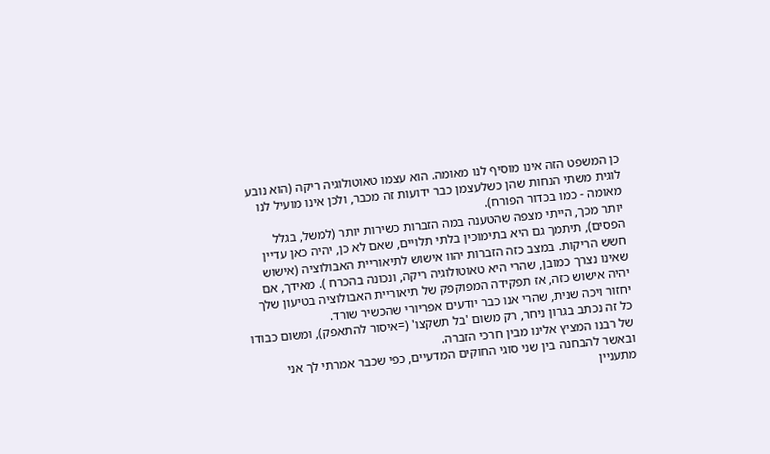כן המשפט הזה אינו מוסיף לנו מאומה. הוא עצמו טאוטולוגיה ריקה (הוא נובע לוגית משתי הנחות שהן כשלעצמן כבר ידועות זה מכבר, ולכן אינו מועיל לנו מאומה - כמו בכדור הפורח).
יותר מכך, הייתי מצפה שהטענה במה הזברות כשירות יותר (למשל, בגלל הפסים), תיתמך גם היא בתימוכין בלתי תלויים, שאם לא כן, יהיה כאן עדיין חשש הריקות. במצב כזה הזברות יהוו אישוש לתיאוריית האבולוציה (אישוש שאינו נצרך כמובן, שהרי היא טאוטולוגיה ריקה, ונכונה בהכרח ). מאידך, אם יהיה אישוש כזה, אז תפקידה המפוקפק של תיאוריית האבולוציה בטיעון שלך יחזור ויכה שנית, שהרי אנו כבר יודעים אפריורי שהכשיר שורד.
כל זה נכתב בגרון ניחר, רק משום 'בל תשקצו' (=איסור להתאפק), ומשום כבודו של רבנו המציץ אלינו מבין חרכי הזברה.
ובאשר להבחנה בין שני סוגי החוקים המדעיים, כפי שכבר אמרתי לך אני מתעניין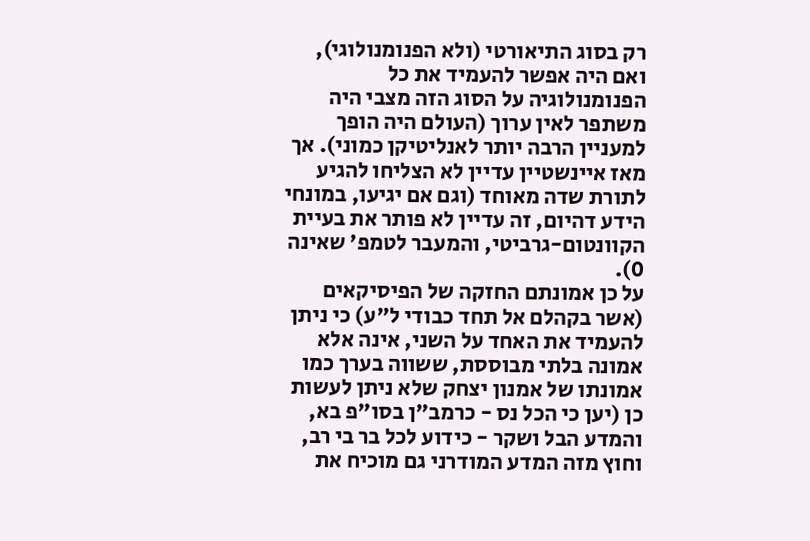רק בסוג התיאורטי (ולא הפנומנולוגי), ואם היה אפשר להעמיד את כל הפנומנולוגיה על הסוג הזה מצבי היה משתפר לאין ערוך (העולם היה הופך למעניין הרבה יותר לאנליטיקן כמוני). אך מאז איינשטיין עדיין לא הצליחו להגיע לתורת שדה מאוחד (וגם אם יגיעו, במונחי הידע דהיום, זה עדיין לא פותר את בעיית הקוונטום-גרביטי, והמעבר לטמפ' שאינה 0).
על כן אמונתם החזקה של הפיסיקאים (אשר בקהלם אל תחד כבודי ל"ע) כי ניתן להעמיד את האחד על השני, אינה אלא אמונה בלתי מבוססת, ששווה בערך כמו אמונתו של אמנון יצחק שלא ניתן לעשות כן (יען כי הכל נס - כרמב"ן בסו"פ בא, והמדע הבל ושקר - כידוע לכל בר בי רב, וחוץ מזה המדע המודרני גם מוכיח את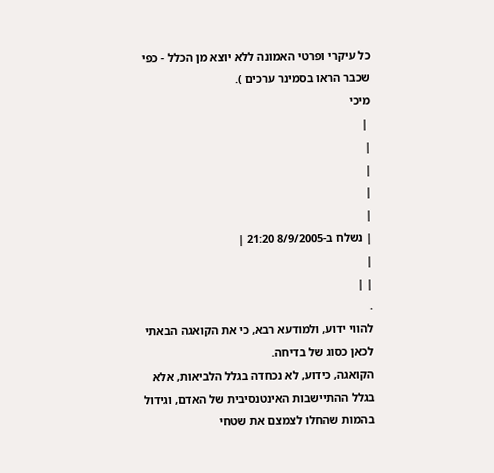כל עיקרי ופרטי האמונה ללא יוצא מן הכלל - כפי שכבר הראו בסמינר ערכים ).
מיכי
 |
|
|
|
|
| נשלח ב-8/9/2005 21:20 |
|
| |
.
להווי ידוע, ולמודעא רבא, כי את הקואגה הבאתי לכאן כסוג של בדיחה.
הקואגה, כידוע, לא נכחדה בגלל הלביאות, אלא בגלל ההתיישבות האינטנסיבית של האדם, וגידול בהמות שהחלו לצמצם את שטחי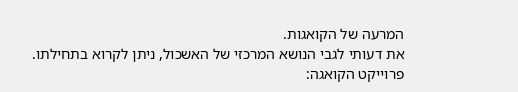המרעה של הקואגות.
את דעותי לגבי הנושא המרכזי של האשכול, ניתן לקרוא בתחילתו.
פרוייקט הקואגה: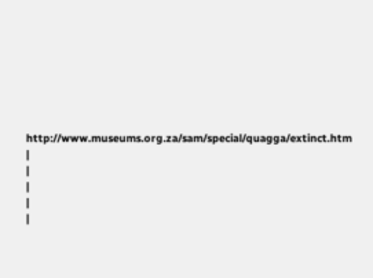http://www.museums.org.za/sam/special/quagga/extinct.htm
|
|
|
|
|